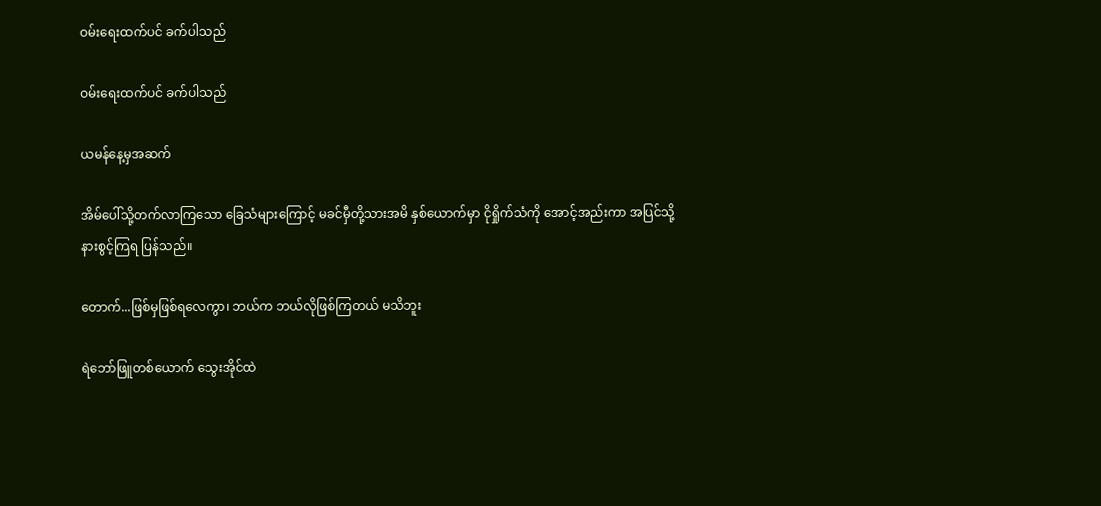ဝမ်းရေးထက်ပင် ခက်ပါသည်

ဝမ်းရေးထက်ပင် ခက်ပါသည်

ယမန်နေ့မှအဆက်

အိမ်ပေါ်သို့တက်လာကြသော ခြေသံများကြောင့် မခင်မှီတို့သားအမိ နှစ်ယောက်မှာ ငိုရှိုက်သံကို အောင့်အည်းကာ အပြင်သို့ နားစွင့်ကြရ ပြန်သည်။

တောက်...ဖြစ်မှဖြစ်ရလေကွာ၊ ဘယ်က ဘယ်လိုဖြစ်ကြတယ် မသိဘူး

ရဲဘော်ဖြူတစ်ယောက် သွေးအိုင်ထဲ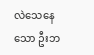လဲသေနေသော ဦးဘ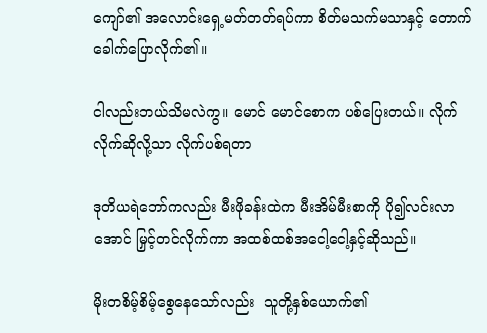ကျော်၏ အလောင်းရှေ့မတ်တတ်ရပ်ကာ စိတ်မသက်မသာနှင့် တောက်ခေါက်ပြောလိုက်၏။

ငါလည်းဘယ်သိမလဲကွ။ မောင် မောင်စောက ပစ်ပြေးတယ်။ လိုက် လိုက်ဆိုလို့သာ လိုက်ပစ်ရတာ

ဒုတိယရဲဘော်ကလည်း မီးဖိုခန်းထဲက မီးအိမ်မီးစာကို ပို၍လင်းလာအောင် မြှင့်တင်လိုက်ကာ အထစ်ထစ်အငေါ့ငေါ့နှင့်ဆိုသည်။

မိုးတစိမ့်စိမ့်စွေနေသော်လည်း  သူတို့နှစ်ယောက်၏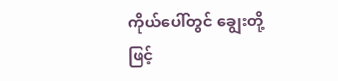ကိုယ်ပေါ်တွင် ချွေးတို့ဖြင့်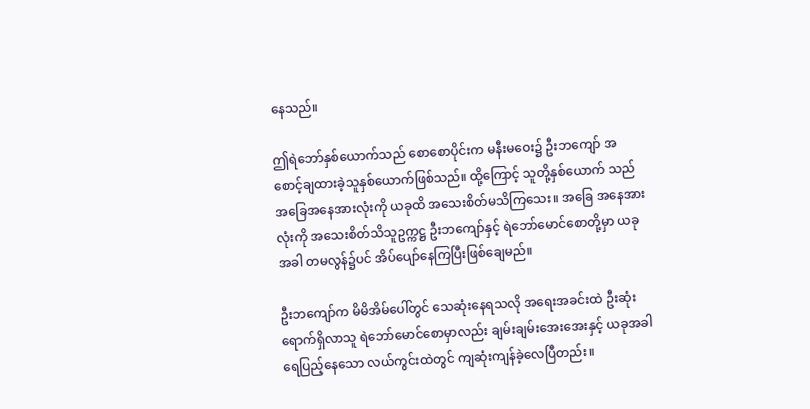နေသည်။

ဤရဲဘော်နှစ်ယောက်သည် စောစောပိုင်းက မနီးမဝေး၌ ဦးဘကျော် အစောင့်ချထားခဲ့သူနှစ်ယောက်ဖြစ်သည်။ ထို့ကြောင့် သူတို့နှစ်ယောက် သည် အခြေအနေအားလုံးကို ယခုထိ အသေးစိတ်မသိကြသေး။ အခြေ အနေအားလုံးကို အသေးစိတ်သိသူဥက္ကဋ္ဌ ဦးဘကျော်နှင့် ရဲဘော်မောင်စောတို့မှာ ယခုအခါ တမလွန်၌ပင် အိပ်ပျော်နေကြပြီးဖြစ်ချေမည်။

ဦးဘကျော်က မိမိအိမ်ပေါ်တွင် သေဆုံးနေရသလို အရေးအခင်းထဲ ဦးဆုံးရောက်ရှိလာသူ ရဲဘော်မောင်စောမှာလည်း ချမ်းချမ်းအေးအေးနှင့် ယခုအခါ ရေပြည့်နေသော လယ်ကွင်းထဲတွင် ကျဆုံးကျန်ခဲ့လေပြီတည်း။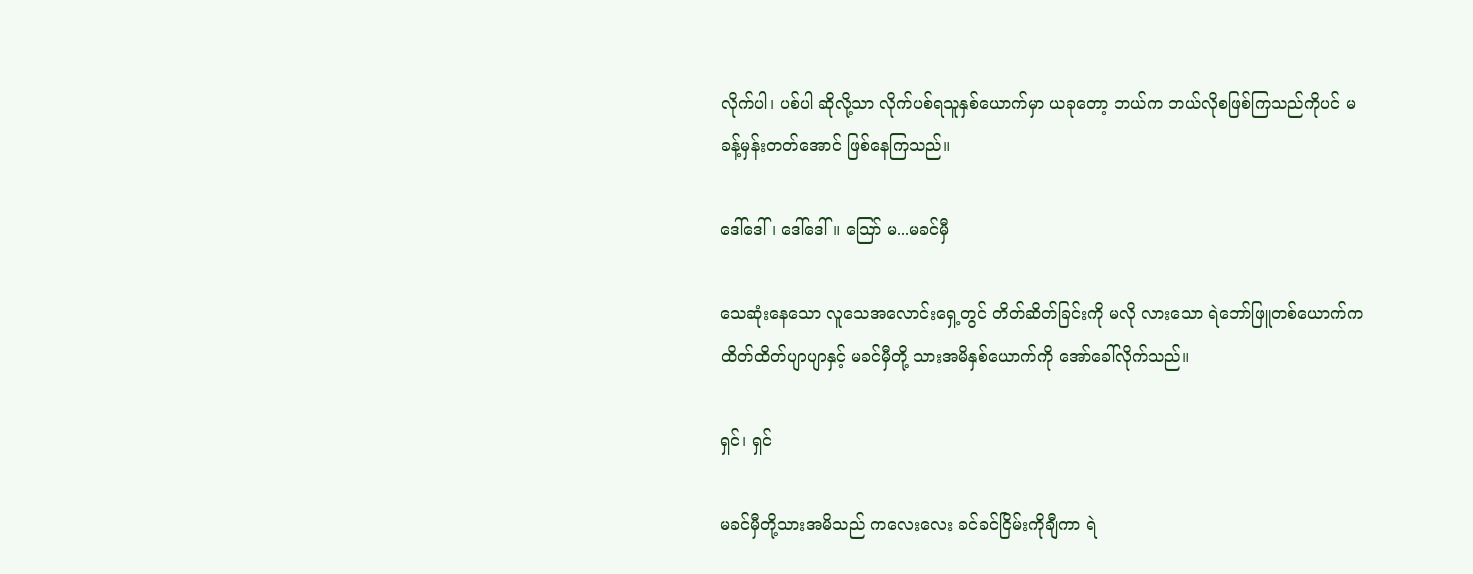လိုက်ပါ၊ ပစ်ပါ ဆိုလို့သာ လိုက်ပစ်ရသူနှစ်ယောက်မှာ ယခုတော့ ဘယ်က ဘယ်လိုစဖြစ်ကြသည်ကိုပင် မခန့်မှန်းတတ်အောင် ဖြစ်နေကြသည်။

ဒေါ်ဒေါ်၊ ဒေါ်ဒေါ်။ သြော် မ...မခင်မှီ

သေဆုံးနေသော လူသေအလောင်းရှေ့တွင် တိတ်ဆိတ်ခြင်းကို မလို လားသော ရဲဘော်ဖြူတစ်ယောက်က ထိတ်ထိတ်ပျာပျာနှင့် မခင်မှီတို့ သားအမိနှစ်ယောက်ကို အော်ခေါ်လိုက်သည်။

ရှင်၊ ရှင်

မခင်မှီတို့သားအမိသည် ကလေးလေး ခင်ခင်ငြိမ်းကိုချီကာ ရဲ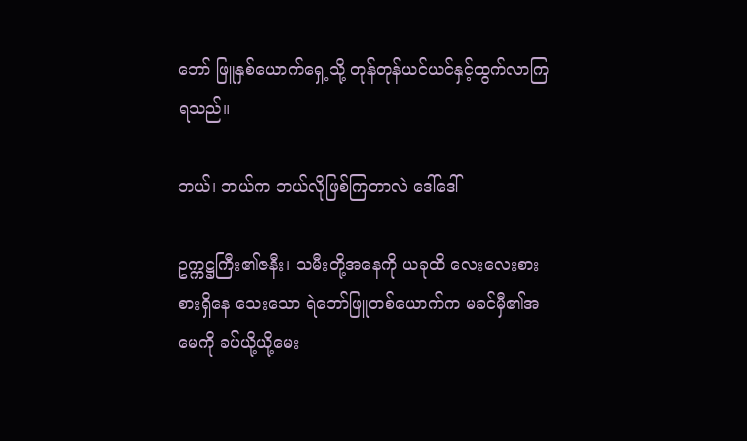ဘော် ဖြူနှစ်ယောက်ရှေ့သို့ တုန်တုန်ယင်ယင်နှင့်ထွက်လာကြရသည်။

ဘယ်၊ ဘယ်က ဘယ်လိုဖြစ်ကြတာလဲ ဒေါ်ဒေါ်

ဥက္ကဋ္ဌကြီး၏ဇနီး၊ သမီးတို့အနေကို ယခုထိ လေးလေးစားစားရှိနေ သေးသော ရဲဘော်ဖြူတစ်ယောက်က မခင်မှီ၏အမေကို ခပ်ယို့ယို့မေး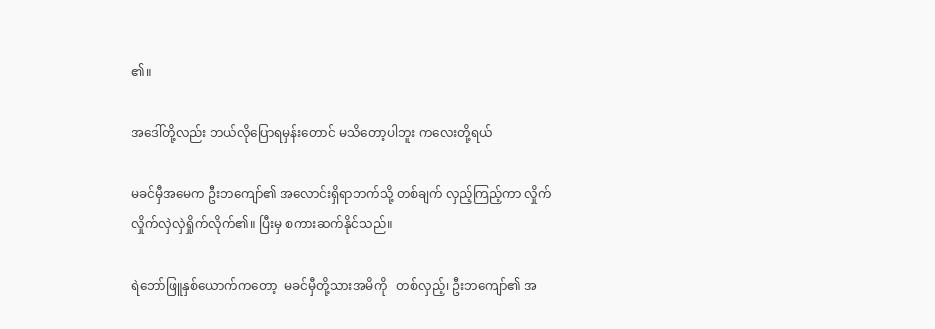၏။

အဒေါ်တို့လည်း ဘယ်လိုပြောရမှန်းတောင် မသိတော့ပါဘူး ကလေးတို့ရယ်

မခင်မှီအမေက ဦးဘကျော်၏ အလောင်းရှိရာဘက်သို့ တစ်ချက် လှည့်ကြည့်ကာ လှိုက်လှိုက်လှဲလှဲရှိုက်လိုက်၏။ ပြီးမှ စကားဆက်နိုင်သည်။

ရဲဘော်ဖြူနှစ်ယောက်ကတော့  မခင်မှီတို့သားအမိကို   တစ်လှည့်၊ ဦးဘကျော်၏ အ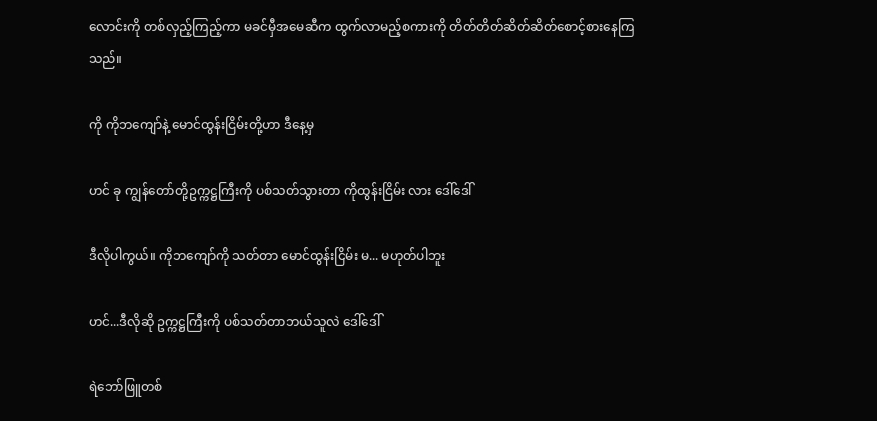လောင်းကို တစ်လှည့်ကြည့်ကာ မခင်မှီအမေဆီက ထွက်လာမည့်စကားကို တိတ်တိတ်ဆိတ်ဆိတ်စောင့်စားနေကြသည်။

ကို ကိုဘကျော်နဲ့ မောင်ထွန်းငြိမ်းတို့ဟာ ဒီနေ့မှ

ဟင် ခု ကျွန်တော်တို့ဥက္ကဋ္ဌကြီးကို ပစ်သတ်သွားတာ ကိုထွန်းငြိမ်း လား ဒေါ်ဒေါ်

ဒီလိုပါကွယ်။ ကိုဘကျော်ကို သတ်တာ မောင်ထွန်းငြိမ်း မ... မဟုတ်ပါဘူး

ဟင်...ဒီလိုဆို ဥက္ကဋ္ဌကြီးကို ပစ်သတ်တာဘယ်သူလဲ ဒေါ်ဒေါ်

ရဲဘော်ဖြူတစ်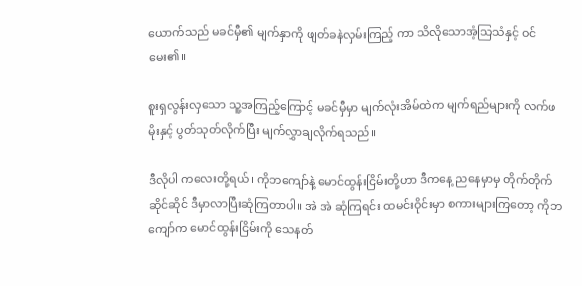ယောက်သည် မခင်မှီ၏ မျက်နှာကို ဖျတ်ခနဲလှမ်းကြည့် ကာ သိလိုသောအံ့သြသံနှင့် ဝင်မေး၏။

စူးရှလွန်းလှသော သူ့အကြည့်ကြောင့် မခင်မှီမှာ မျက်လုံးအိမ်ထဲက မျက်ရည်များကို လက်ဖမိုးနှင့် ပွတ်သုတ်လိုက်ပြီး မျက်လွှာချလိုက်ရသည်။

ဒီလိုပါ ကလေးတို့ရယ်၊ ကိုဘကျော်နဲ့ မောင်ထွန်းငြိမ်းတို့ဟာ ဒီကနေ့ ညနေမှာမှ တိုက်တိုက်ဆိုင်ဆိုင် ဒီမှာလာပြီးဆုံကြတာပါ။ အဲ အဲ ဆုံကြရင်း ထမင်းဝိုင်းမှာ စကားများကြတော့ ကိုဘကျော်က မောင်ထွန်းငြိမ်းကို သေနတ်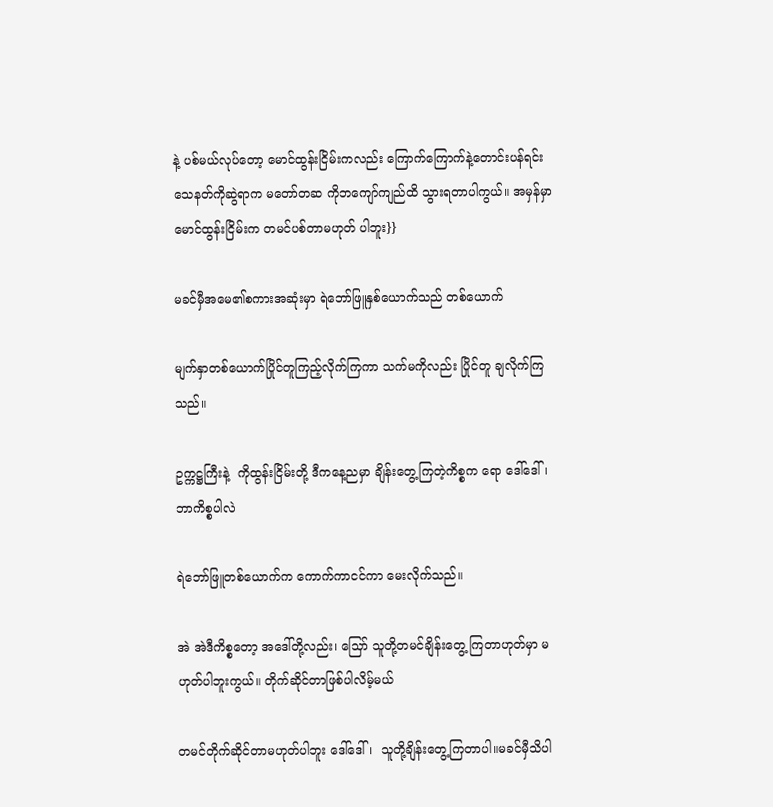နဲ့ ပစ်မယ်လုပ်တော့ မောင်ထွန်းငြိမ်းကလည်း ကြောက်ကြောက်နဲ့တောင်းပန်ရင်း သေနတ်ကိုဆွဲရာက မတော်တဆ ကိုဘကျော်ကျည်ထိ သွားရတာပါကွယ်။ အမှန်မှာ မောင်ထွန်းငြိမ်းက တမင်ပစ်တာမဟုတ် ပါဘူး}}

မခင်မှီအမေ၏စကားအဆုံးမှာ ရဲဘော်ဖြူနှစ်ယောက်သည် တစ်ယောက်

မျက်နှာတစ်ယောက်ပြိုင်တူကြည့်လိုက်ကြကာ သက်မကိုလည်း ပြိုင်တူ ချလိုက်ကြသည်။

ဥက္ကဋ္ဌကြီးနဲ့  ကိုထွန်းငြိမ်းတို့ ဒီကနေ့ညမှာ ချိန်းတွေ့ကြတဲ့ကိစ္စက ရော ဒေါ်ဒေါ်၊ ဘာကိစ္စပါလဲ

ရဲဘော်ဖြူတစ်ယောက်က ကောက်ကာငင်ကာ မေးလိုက်သည်။

အဲ အဲဒီကိစ္စတော့ အဒေါ်တို့လည်း၊ သြော် သူတို့တမင်ချိန်းတွေ့ ကြတာဟုတ်မှာ မဟုတ်ပါဘူးကွယ်။ တိုက်ဆိုင်တာဖြစ်ပါလိမ့်မယ်

တမင်တိုက်ဆိုင်တာမဟုတ်ပါဘူး ဒေါ်ဒေါ်၊  သူတို့ချိန်းတွေ့ကြတာပါ။မခင်မှီသိပါ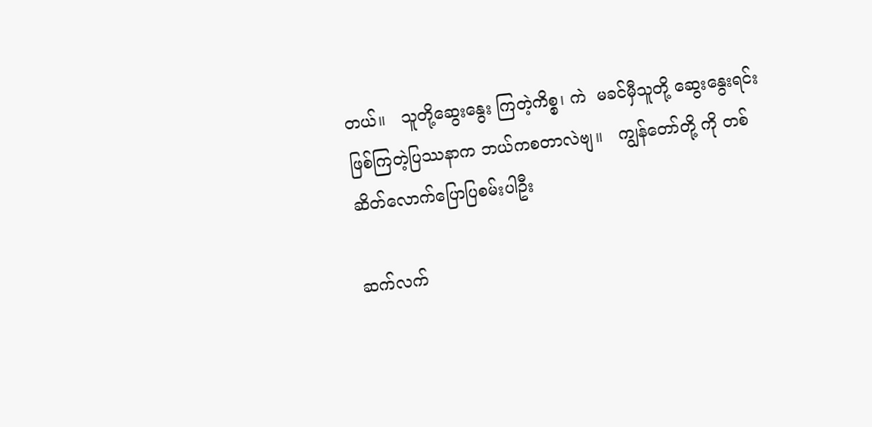တယ်။   သူတို့ဆွေးနွေး ကြတဲ့ကိစ္စ၊ ကဲ  မခင်မှီသူတို့ ဆွေးနွေးရင်းဖြစ်ကြတဲ့ပြဿနာက ဘယ်ကစတာလဲဗျ။   ကျွန်တော်တို့ ကို တစ်ဆိတ်လောက်ပြောပြစမ်းပါဦး

ဆက်လက်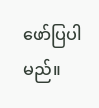ဖော်ပြပါမည်။